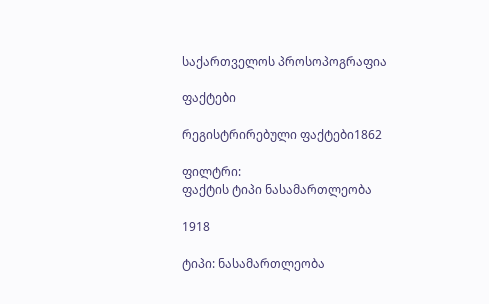საქართველოს პროსოპოგრაფია

ფაქტები

რეგისტრირებული ფაქტები1862

ფილტრი:
ფაქტის ტიპი ნასამართლეობა

1918

ტიპი: ნასამართლეობა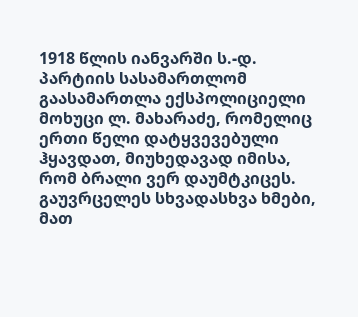1918 წლის იანვარში ს.-დ. პარტიის სასამართლომ გაასამართლა ექსპოლიციელი მოხუცი ლ. მახარაძე, რომელიც ერთი წელი დატყვევებული ჰყავდათ, მიუხედავად იმისა, რომ ბრალი ვერ დაუმტკიცეს. გაუვრცელეს სხვადასხვა ხმები, მათ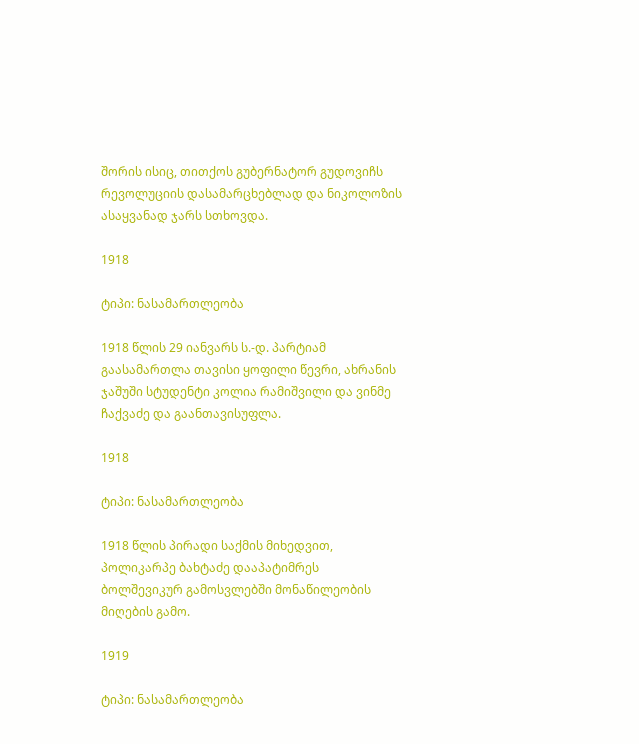შორის ისიც, თითქოს გუბერნატორ გუდოვიჩს რევოლუციის დასამარცხებლად და ნიკოლოზის ასაყვანად ჯარს სთხოვდა.

1918

ტიპი: ნასამართლეობა

1918 წლის 29 იანვარს ს.-დ. პარტიამ გაასამართლა თავისი ყოფილი წევრი, ახრანის ჯაშუში სტუდენტი კოლია რამიშვილი და ვინმე ჩაქვაძე და გაანთავისუფლა.

1918

ტიპი: ნასამართლეობა

1918 წლის პირადი საქმის მიხედვით, პოლიკარპე ბახტაძე დააპატიმრეს ბოლშევიკურ გამოსვლებში მონაწილეობის მიღების გამო.

1919

ტიპი: ნასამართლეობა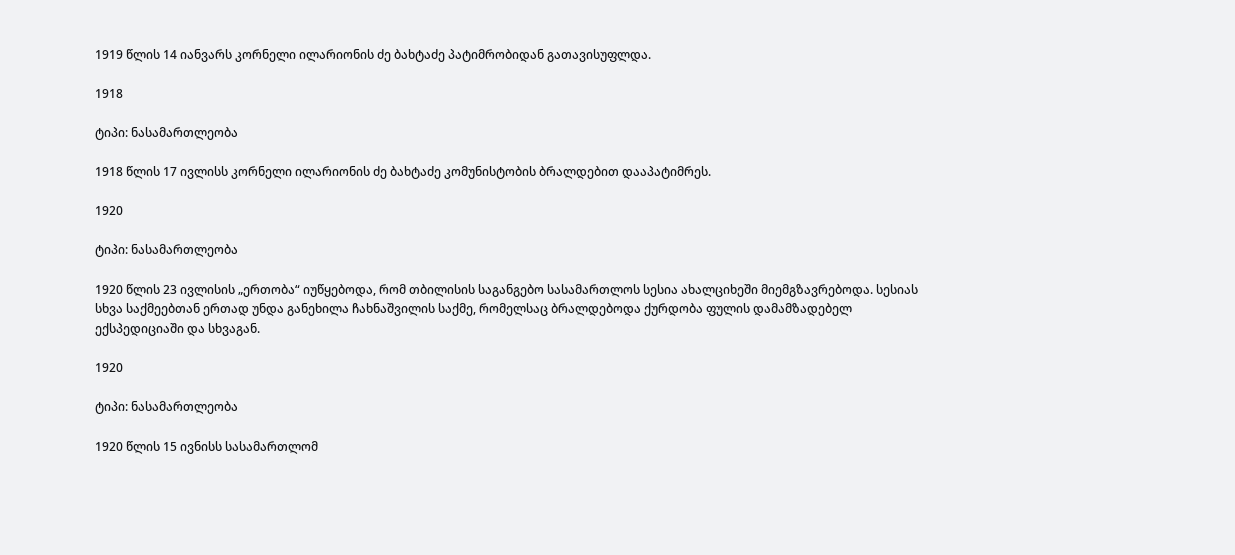1919 წლის 14 იანვარს კორნელი ილარიონის ძე ბახტაძე პატიმრობიდან გათავისუფლდა.

1918

ტიპი: ნასამართლეობა

1918 წლის 17 ივლისს კორნელი ილარიონის ძე ბახტაძე კომუნისტობის ბრალდებით დააპატიმრეს.

1920

ტიპი: ნასამართლეობა

1920 წლის 23 ივლისის „ერთობა“ იუწყებოდა, რომ თბილისის საგანგებო სასამართლოს სესია ახალციხეში მიემგზავრებოდა. სესიას სხვა საქმეებთან ერთად უნდა განეხილა ჩახნაშვილის საქმე, რომელსაც ბრალდებოდა ქურდობა ფულის დამამზადებელ ექსპედიციაში და სხვაგან.

1920

ტიპი: ნასამართლეობა

1920 წლის 15 ივნისს სასამართლომ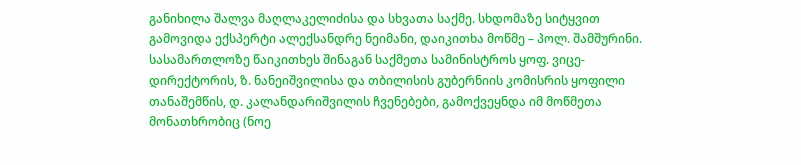განიხილა შალვა მაღლაკელიძისა და სხვათა საქმე. სხდომაზე სიტყვით გამოვიდა ექსპერტი ალექსანდრე ნეიმანი, დაიკითხა მოწმე – პოლ. შამშურინი. სასამართლოზე წაიკითხეს შინაგან საქმეთა სამინისტროს ყოფ. ვიცე-დირექტორის, ზ. ნანეიშვილისა და თბილისის გუბერნიის კომისრის ყოფილი თანაშემწის, დ. კალანდარიშვილის ჩვენებები, გამოქვეყნდა იმ მოწმეთა მონათხრობიც (ნოე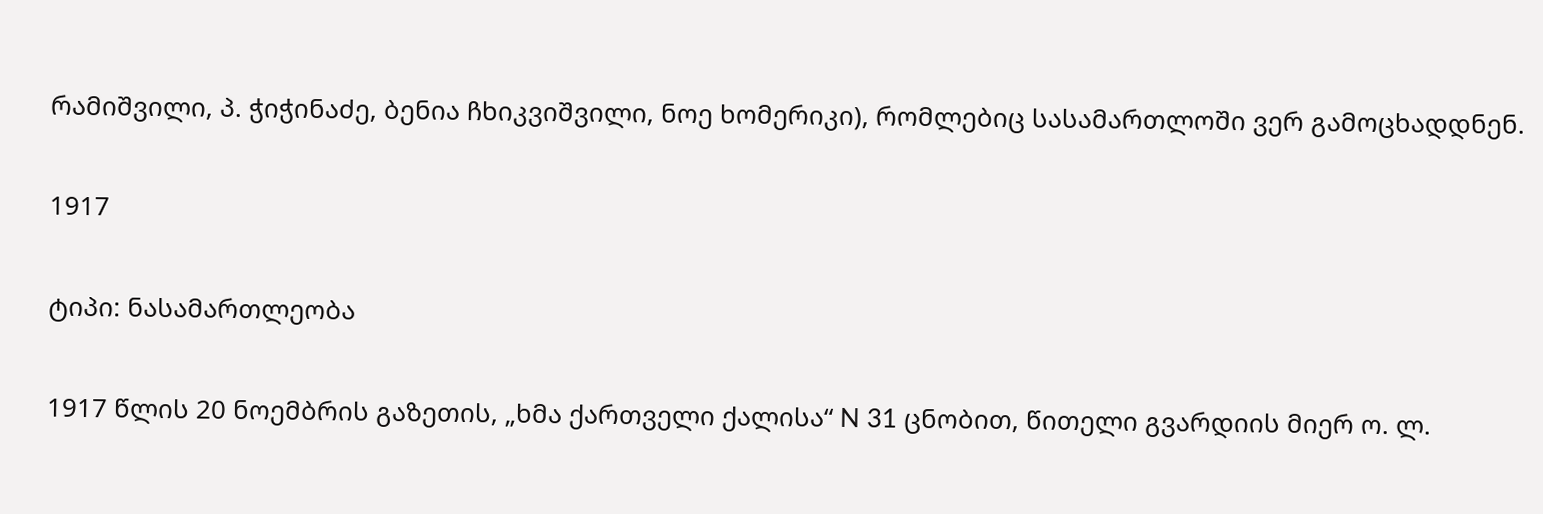რამიშვილი, პ. ჭიჭინაძე, ბენია ჩხიკვიშვილი, ნოე ხომერიკი), რომლებიც სასამართლოში ვერ გამოცხადდნენ.

1917

ტიპი: ნასამართლეობა

1917 წლის 20 ნოემბრის გაზეთის, „ხმა ქართველი ქალისა“ N 31 ცნობით, წითელი გვარდიის მიერ ო. ლ.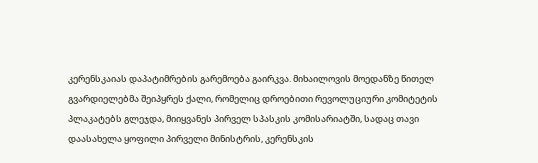კერენსკაიას დაპატიმრების გარემოება გაირკვა. მიხაილოვის მოედანზე წითელ გვარდიელებმა შეიპყრეს ქალი, რომელიც დროებითი რევოლუციური კომიტეტის პლაკატებს გლეჯდა, მიიყვანეს პირველ სპასკის კომისარიატში, სადაც თავი დაასახელა ყოფილი პირველი მინისტრის, კერენსკის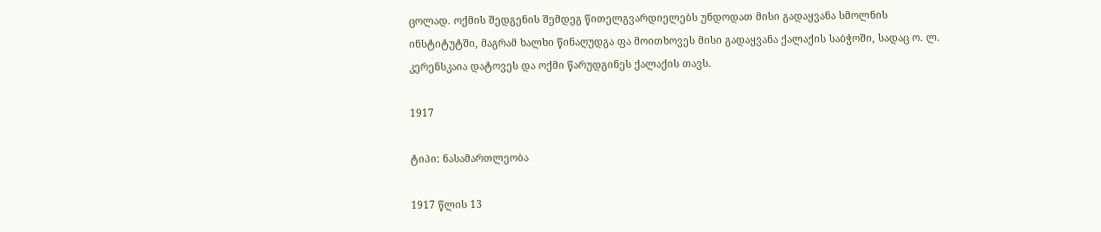ცოლად. ოქმის შედგენის შემდეგ წითელგვარდიელებს უნდოდათ მისი გადაყვანა სმოლნის ინსტიტუტში, მაგრამ ხალხი წინაღუდგა ფა მოითხოვეს მისი გადაყვანა ქალაქის საბჭოში, სადაც ო. ლ. კერენსკაია დატოვეს და ოქმი წარუდგინეს ქალაქის თავს.

1917

ტიპი: ნასამართლეობა

1917 წლის 13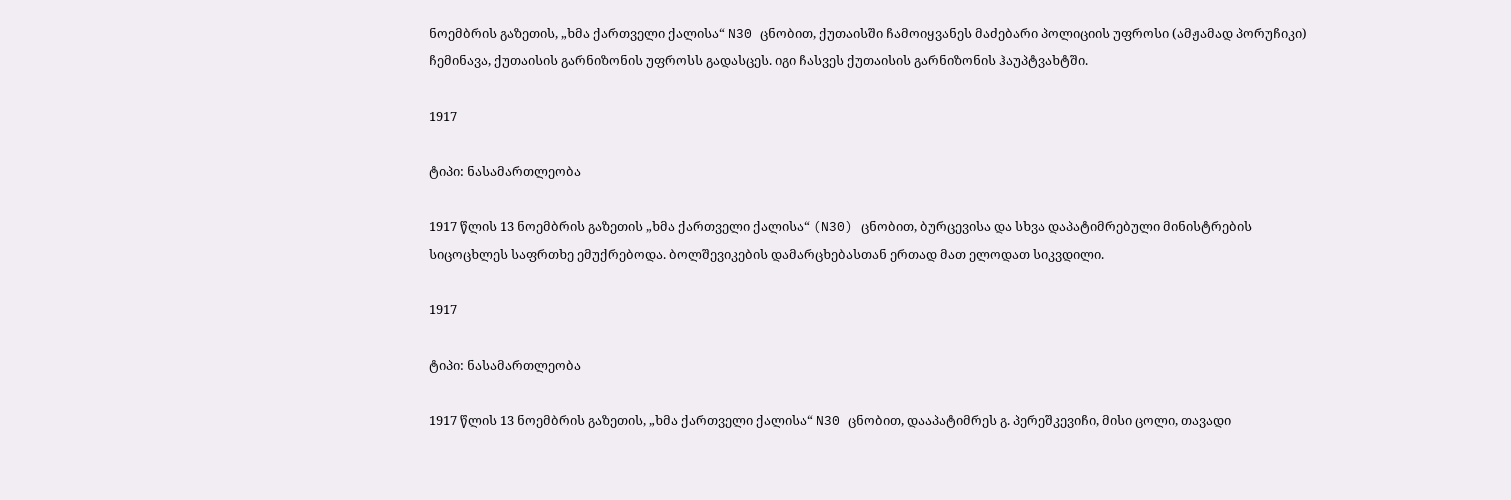ნოემბრის გაზეთის, „ხმა ქართველი ქალისა“ N30 ცნობით, ქუთაისში ჩამოიყვანეს მაძებარი პოლიციის უფროსი (ამჟამად პორუჩიკი) ჩემინავა, ქუთაისის გარნიზონის უფროსს გადასცეს. იგი ჩასვეს ქუთაისის გარნიზონის ჰაუპტვახტში.

1917

ტიპი: ნასამართლეობა

1917 წლის 13 ნოემბრის გაზეთის „ხმა ქართველი ქალისა“ (N30) ცნობით, ბურცევისა და სხვა დაპატიმრებული მინისტრების სიცოცხლეს საფრთხე ემუქრებოდა. ბოლშევიკების დამარცხებასთან ერთად მათ ელოდათ სიკვდილი.

1917

ტიპი: ნასამართლეობა

1917 წლის 13 ნოემბრის გაზეთის, „ხმა ქართველი ქალისა“ N30 ცნობით, დააპატიმრეს გ. პერეშკევიჩი, მისი ცოლი, თავადი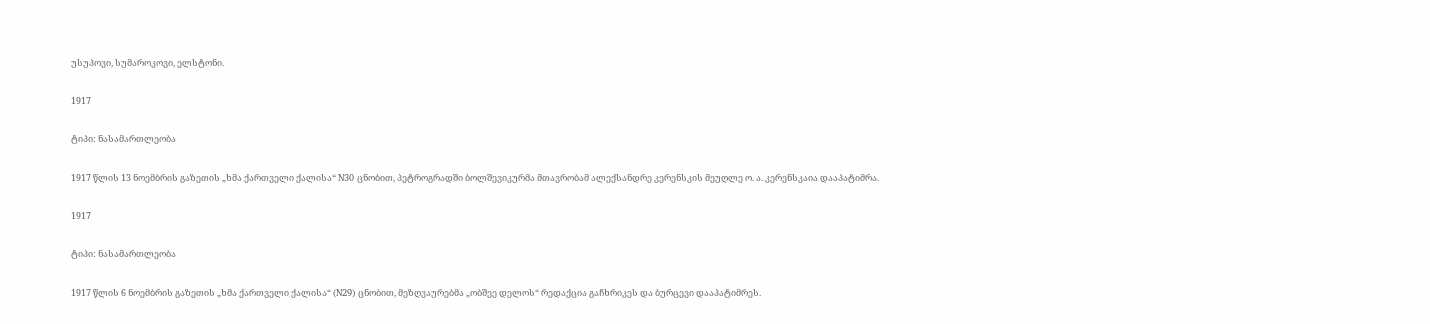უსუპოვი, სუმაროკოვი, ელსტონი.

1917

ტიპი: ნასამართლეობა

1917 წლის 13 ნოემბრის გაზეთის „ხმა ქართველი ქალისა“ N30 ცნობით, პეტროგრადში ბოლშევიკურმა მთავრობამ ალექსანდრე კერენსკის მეუღლე ო. ა. კერენსკაია დააპატიმრა.

1917

ტიპი: ნასამართლეობა

1917 წლის 6 ნოემბრის გაზეთის „ხმა ქართველი ქალისა“ (N29) ცნობით, მეზღვაურებმა „ობშეე დელოს“ რედაქცია გაჩხრიკეს და ბურცევი დააპატიმრეს.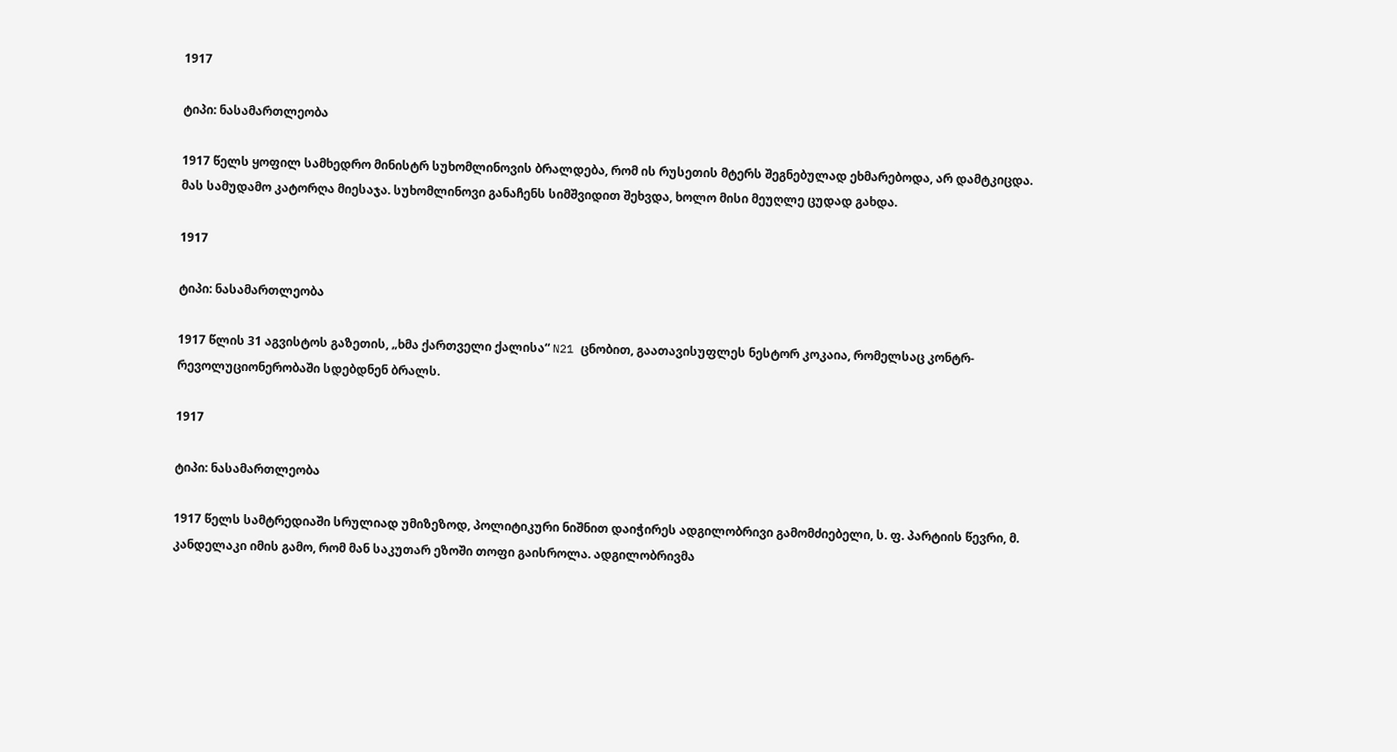1917

ტიპი: ნასამართლეობა

1917 წელს ყოფილ სამხედრო მინისტრ სუხომლინოვის ბრალდება, რომ ის რუსეთის მტერს შეგნებულად ეხმარებოდა, არ დამტკიცდა. მას სამუდამო კატორღა მიესაჯა. სუხომლინოვი განაჩენს სიმშვიდით შეხვდა, ხოლო მისი მეუღლე ცუდად გახდა.

1917

ტიპი: ნასამართლეობა

1917 წლის 31 აგვისტოს გაზეთის, „ხმა ქართველი ქალისა“ N21 ცნობით, გაათავისუფლეს ნესტორ კოკაია, რომელსაც კონტრ-რევოლუციონერობაში სდებდნენ ბრალს.

1917

ტიპი: ნასამართლეობა

1917 წელს სამტრედიაში სრულიად უმიზეზოდ, პოლიტიკური ნიშნით დაიჭირეს ადგილობრივი გამომძიებელი, ს. ფ. პარტიის წევრი, მ. კანდელაკი იმის გამო, რომ მან საკუთარ ეზოში თოფი გაისროლა. ადგილობრივმა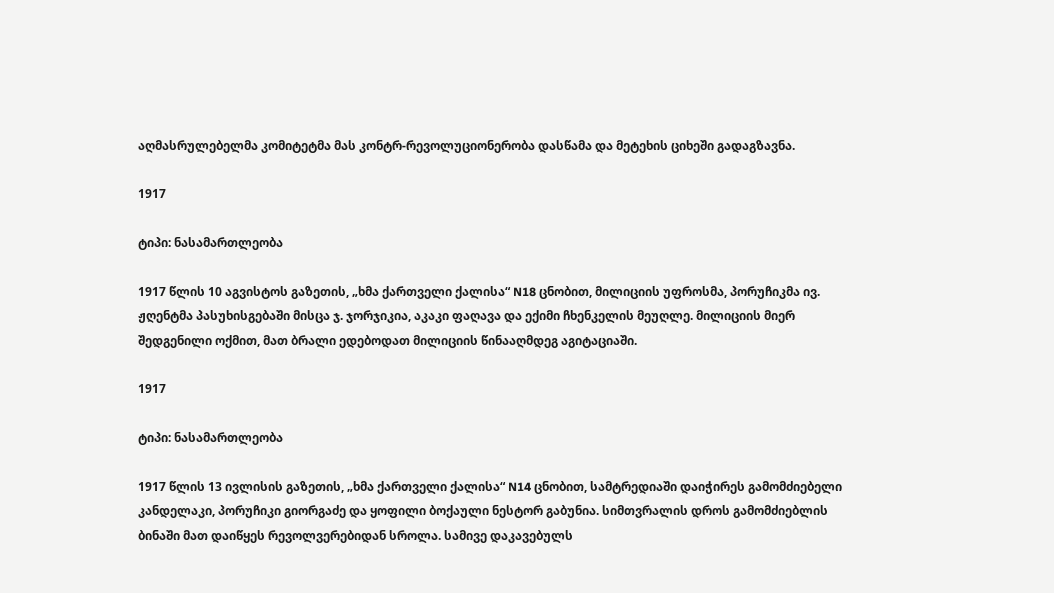აღმასრულებელმა კომიტეტმა მას კონტრ-რევოლუციონერობა დასწამა და მეტეხის ციხეში გადაგზავნა.

1917

ტიპი: ნასამართლეობა

1917 წლის 10 აგვისტოს გაზეთის, „ხმა ქართველი ქალისა“ N18 ცნობით, მილიციის უფროსმა, პორუჩიკმა ივ. ჟღენტმა პასუხისგებაში მისცა ჯ. ჯორჯიკია, აკაკი ფაღავა და ექიმი ჩხენკელის მეუღლე. მილიციის მიერ შედგენილი ოქმით, მათ ბრალი ედებოდათ მილიციის წინააღმდეგ აგიტაციაში.

1917

ტიპი: ნასამართლეობა

1917 წლის 13 ივლისის გაზეთის, „ხმა ქართველი ქალისა“ N14 ცნობით, სამტრედიაში დაიჭირეს გამომძიებელი კანდელაკი, პორუჩიკი გიორგაძე და ყოფილი ბოქაული ნესტორ გაბუნია. სიმთვრალის დროს გამომძიებლის ბინაში მათ დაიწყეს რევოლვერებიდან სროლა. სამივე დაკავებულს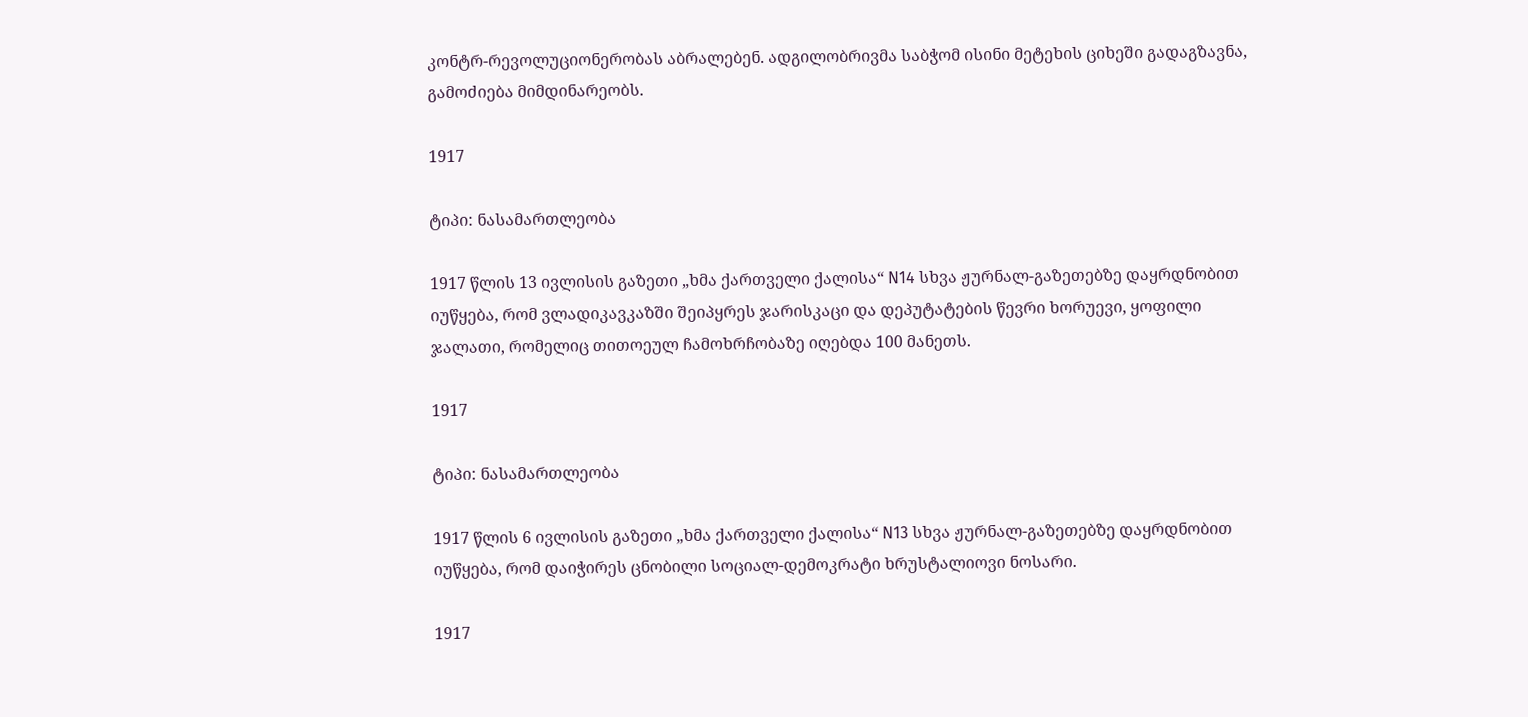კონტრ-რევოლუციონერობას აბრალებენ. ადგილობრივმა საბჭომ ისინი მეტეხის ციხეში გადაგზავნა, გამოძიება მიმდინარეობს.

1917

ტიპი: ნასამართლეობა

1917 წლის 13 ივლისის გაზეთი „ხმა ქართველი ქალისა“ N14 სხვა ჟურნალ-გაზეთებზე დაყრდნობით იუწყება, რომ ვლადიკავკაზში შეიპყრეს ჯარისკაცი და დეპუტატების წევრი ხორუევი, ყოფილი ჯალათი, რომელიც თითოეულ ჩამოხრჩობაზე იღებდა 100 მანეთს.

1917

ტიპი: ნასამართლეობა

1917 წლის 6 ივლისის გაზეთი „ხმა ქართველი ქალისა“ N13 სხვა ჟურნალ-გაზეთებზე დაყრდნობით იუწყება, რომ დაიჭირეს ცნობილი სოციალ-დემოკრატი ხრუსტალიოვი ნოსარი.

1917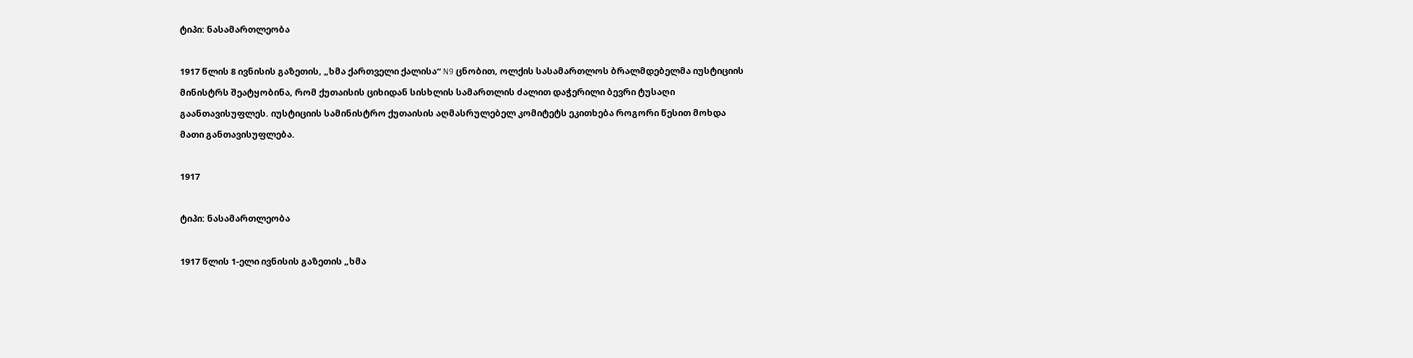ტიპი: ნასამართლეობა

1917 წლის 8 ივნისის გაზეთის, „ხმა ქართველი ქალისა“ N9 ცნობით, ოლქის სასამართლოს ბრალმდებელმა იუსტიციის მინისტრს შეატყობინა, რომ ქუთაისის ციხიდან სისხლის სამართლის ძალით დაჭერილი ბევრი ტუსაღი გაანთავისუფლეს. იუსტიციის სამინისტრო ქუთაისის აღმასრულებელ კომიტეტს ეკითხება როგორი წესით მოხდა მათი განთავისუფლება.

1917

ტიპი: ნასამართლეობა

1917 წლის 1-ელი ივნისის გაზეთის „ხმა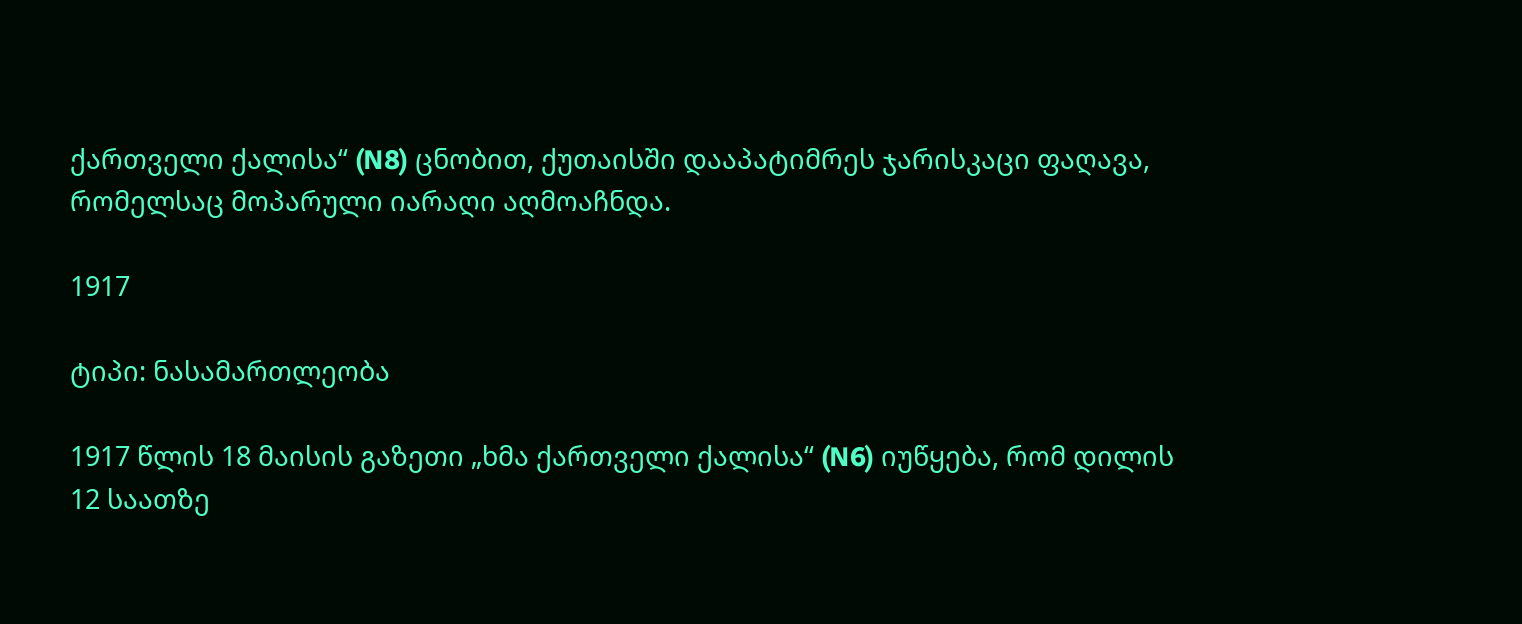ქართველი ქალისა“ (N8) ცნობით, ქუთაისში დააპატიმრეს ჯარისკაცი ფაღავა, რომელსაც მოპარული იარაღი აღმოაჩნდა.

1917

ტიპი: ნასამართლეობა

1917 წლის 18 მაისის გაზეთი „ხმა ქართველი ქალისა“ (N6) იუწყება, რომ დილის 12 საათზე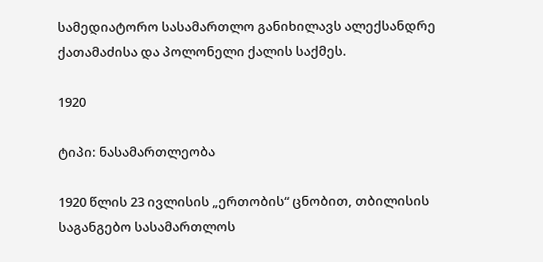სამედიატორო სასამართლო განიხილავს ალექსანდრე ქათამაძისა და პოლონელი ქალის საქმეს.

1920

ტიპი: ნასამართლეობა

1920 წლის 23 ივლისის „ერთობის“ ცნობით, თბილისის საგანგებო სასამართლოს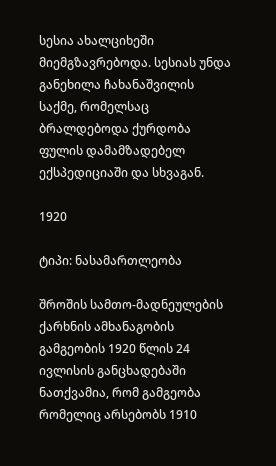სესია ახალციხეში მიემგზავრებოდა. სესიას უნდა განეხილა ჩახანაშვილის საქმე, რომელსაც ბრალდებოდა ქურდობა ფულის დამამზადებელ ექსპედიციაში და სხვაგან.

1920

ტიპი: ნასამართლეობა

შროშის სამთო-მადნეულების ქარხნის ამხანაგობის გამგეობის 1920 წლის 24 ივლისის განცხადებაში ნათქვამია, რომ გამგეობა რომელიც არსებობს 1910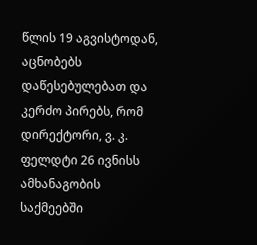წლის 19 აგვისტოდან, აცნობებს დაწესებულებათ და კერძო პირებს, რომ დირექტორი, ვ. კ. ფელდტი 26 ივნისს ამხანაგობის საქმეებში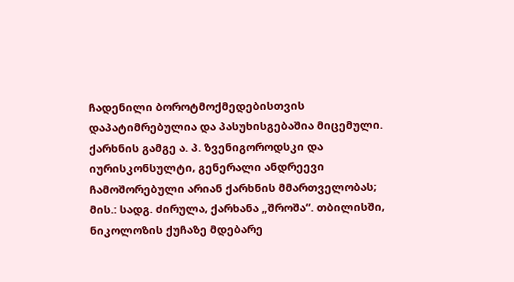ჩადენილი ბოროტმოქმედებისთვის დაპატიმრებულია და პასუხისგებაშია მიცემული. ქარხნის გამგე ა. პ. ზვენიგოროდსკი და იურისკონსულტი, გენერალი ანდრეევი ჩამოშორებული არიან ქარხნის მმართველობას; მის.: სადგ. ძირულა, ქარხანა „შროშა“. თბილისში, ნიკოლოზის ქუჩაზე მდებარე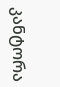კანტორა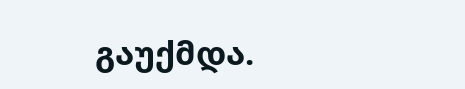გაუქმდა.